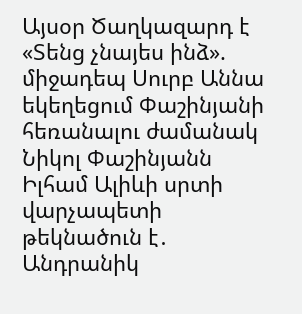Այսօր Ծաղկազարդ է «Տենց չնայես ինձ». միջադեպ Սուրբ Աննա եկեղեցում Փաշինյանի հեռանալու ժամանակ Նիկոլ Փաշինյանն Իլհամ Ալիևի սրտի վարչապետի թեկնածուն է․ Անդրանիկ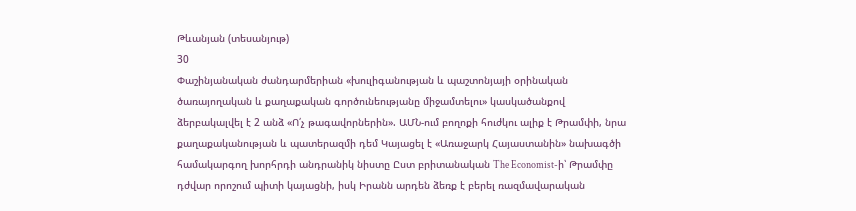Թևանյան (տեսանյութ)
30
Փաշինյանական ժանդարմերիան «խուլիգանության և պաշտոնյայի օրինական ծառայողական և քաղաքական գործունեությանը միջամտելու» կասկածանքով ձերբակալվել է 2 անձ «Ո՛չ թագավորներին». ԱՄՆ-ում բողոքի հուժկու ալիք է Թրամփի, նրա քաղաքականության և պատերազմի դեմ Կայացել է «Առաջարկ Հայաստանին» նախագծի համակարգող խորհրդի անդրանիկ նիստը Ըստ բրիտանական The Economist-ի՝ Թրամփը դժվար որոշում պիտի կայացնի, իսկ Իրանն արդեն ձեռք է բերել ռազմավարական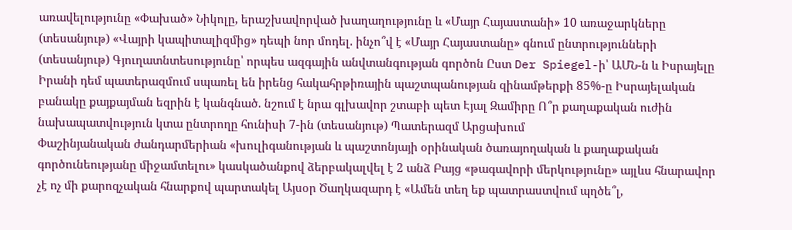առավելությունը «Փախած» Նիկոլը, երաշխավորված խաղաղությունը և «Մայր Հայաստանի» 10 առաջարկները (տեսանյութ) «Վայրի կապիտալիզմից» դեպի նոր մոդել. ինչո՞վ է «Մայր Հայաստանը» գնում ընտրությունների (տեսանյութ) Գյուղատնտեսությունը՝ որպես ազգային անվտանգության գործոն Ըստ Der Spiegel-ի՝ ԱՄՆ-ն և Իսրայելը Իրանի դեմ պատերազմում սպառել են իրենց հակահրթիռային պաշտպանության զինամթերքի 85%-ը Իսրայելական բանակը քայքայման եզրին է կանգնած. նշում է նրա գլխավոր շտաբի պետ Էյալ Զամիրը Ո՞ր քաղաքական ուժին նախապատվություն կտա ընտրողը հունիսի 7-ին (տեսանյութ) Պատերազմ Արցախում
Փաշինյանական ժանդարմերիան «խուլիգանության և պաշտոնյայի օրինական ծառայողական և քաղաքական գործունեությանը միջամտելու» կասկածանքով ձերբակալվել է 2 անձ Բայց «թագավորի մերկությունը» այլևս հնարավոր չէ ոչ մի քարոզչական հնարքով պարտակել Այսօր Ծաղկազարդ է «Ամեն տեղ եք պատրաստվում պղծե՞լ,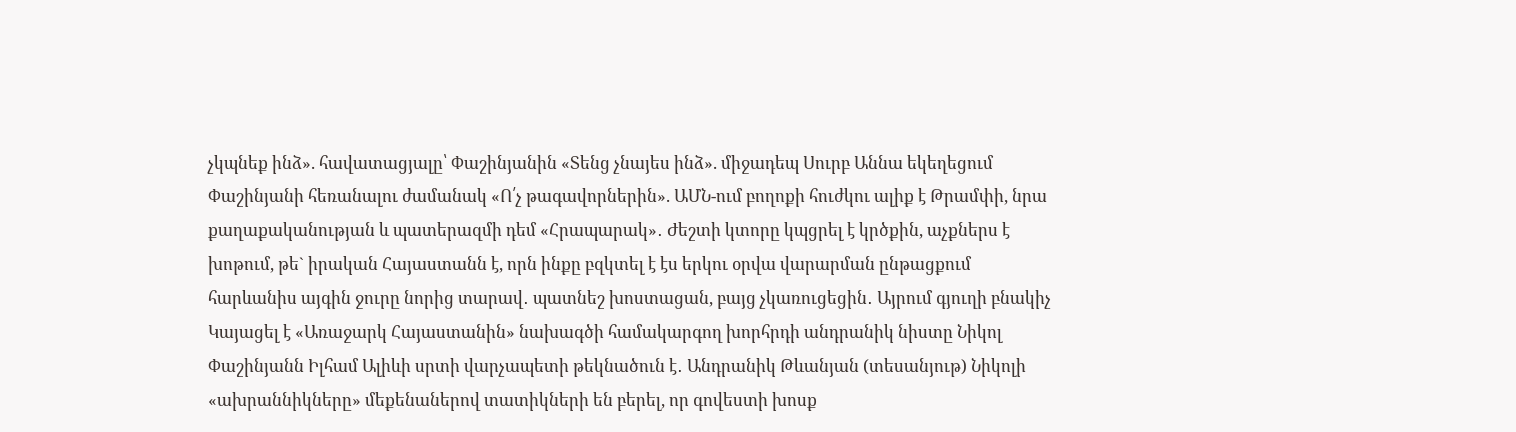չկպնեք ինձ». հավատացյալը՝ Փաշինյանին «Տենց չնայես ինձ». միջադեպ Սուրբ Աննա եկեղեցում Փաշինյանի հեռանալու ժամանակ «Ո՛չ թագավորներին». ԱՄՆ-ում բողոքի հուժկու ալիք է Թրամփի, նրա քաղաքականության և պատերազմի դեմ «Հրապարակ»․ Ժեշտի կտորը կպցրել է կրծքին, աչքներս է խոթում, թե` իրական Հայաստանն է, որն ինքը բզկտել է էս երկու օրվա վարարման ընթացքում հարևանիս այգին ջուրը նորից տարավ․ պատնեշ խոստացան, բայց չկառուցեցին․ Այրում գյուղի բնակիչ Կայացել է «Առաջարկ Հայաստանին» նախագծի համակարգող խորհրդի անդրանիկ նիստը Նիկոլ Փաշինյանն Իլհամ Ալիևի սրտի վարչապետի թեկնածուն է․ Անդրանիկ Թևանյան (տեսանյութ) Նիկոլի «ախրաննիկները» մեքենաներով տատիկների են բերել, որ գովեստի խոսք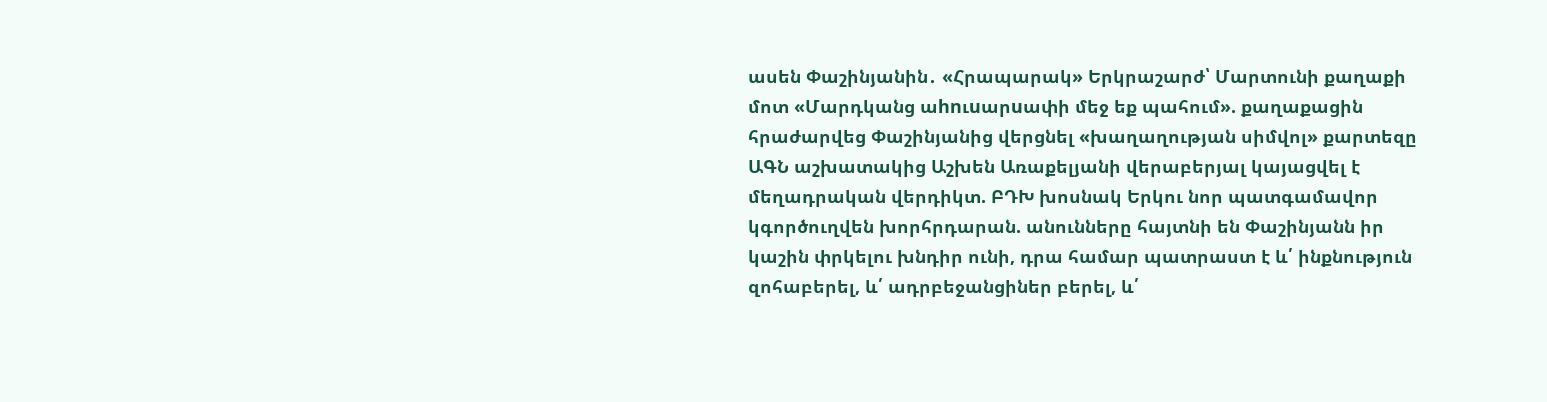ասեն Փաշինյանին․ «Հրապարակ» Երկրաշարժ՝ Մարտունի քաղաքի մոտ «Մարդկանց աhnւuարuափի մեջ եք պահում». քաղաքացին հրաժարվեց Փաշինյանից վերցնել «խաղաղության սիմվոլ» քարտեզը ԱԳՆ աշխատակից Աշխեն Առաքելյանի վերաբերյալ կայացվել է մեղադրական վերդիկտ. ԲԴԽ խոսնակ Երկու նոր պատգամավոր կգործուղվեն խորհրդարան. անունները հայտնի են Փաշինյանն իր կաշին փրկելու խնդիր ունի, դրա համար պատրաստ է և՛ ինքնություն զոհաբերել, և՛ ադրբեջանցիներ բերել, և՛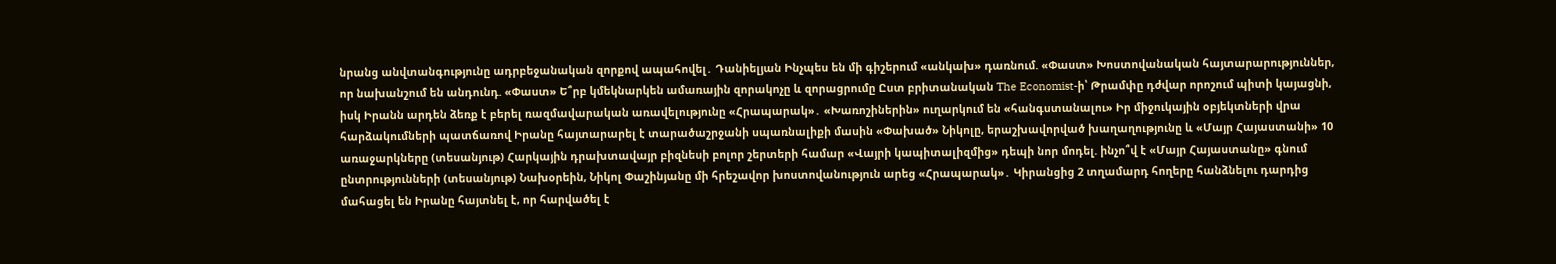նրանց անվտանգությունը ադրբեջանական զորքով ապահովել․ Դանիելյան Ինչպես են մի գիշերում «անկախ» դառնում. «Փաստ» Խոստովանական հայտարարություններ, որ նախանշում են անդունդ. «Փաստ» Ե՞րբ կմեկնարկեն ամառային զորակոչը և զորացրումը Ըստ բրիտանական The Economist-ի՝ Թրամփը դժվար որոշում պիտի կայացնի, իսկ Իրանն արդեն ձեռք է բերել ռազմավարական առավելությունը «Հրապարակ»․ «Խառոշիներին» ուղարկում են «հանգստանալու» Իր միջուկային օբյեկտների վրա հարձակումների պատճառով Իրանը հայտարարել է տարածաշրջանի սպառնալիքի մասին «Փախած» Նիկոլը, երաշխավորված խաղաղությունը և «Մայր Հայաստանի» 10 առաջարկները (տեսանյութ) Հարկային դրախտավայր բիզնեսի բոլոր շերտերի համար «Վայրի կապիտալիզմից» դեպի նոր մոդել. ինչո՞վ է «Մայր Հայաստանը» գնում ընտրությունների (տեսանյութ) Նախօրեին, Նիկոլ Փաշինյանը մի հրեշավոր խոստովանություն արեց «Հրապարակ»․ Կիրանցից 2 տղամարդ հողերը հանձնելու դարդից մահացել են Իրանը հայտնել է, որ հարվածել է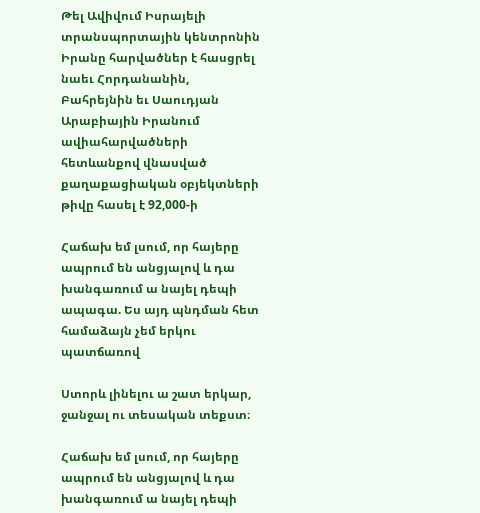Թել Ավիվում Իսրայելի տրանսպորտային կենտրոնին Իրանը հարվածներ է հասցրել նաեւ Հորդանանին, Բահրեյնին եւ Սաուդյան Արաբիային Իրանում ավիահարվածների հետևանքով վնասված քաղաքացիական օբյեկտների թիվը հասել է 92,000-ի

Հաճախ եմ լսում, որ հայերը ապրում են անցյալով և դա խանգառում ա նայել դեպի ապագա. Ես այդ պնդման հետ համաձայն չեմ երկու պատճառով

Ստորև լինելու ա շատ երկար, ջանջալ ու տեսական տեքստ։

Հաճախ եմ լսում, որ հայերը ապրում են անցյալով և դա խանգառում ա նայել դեպի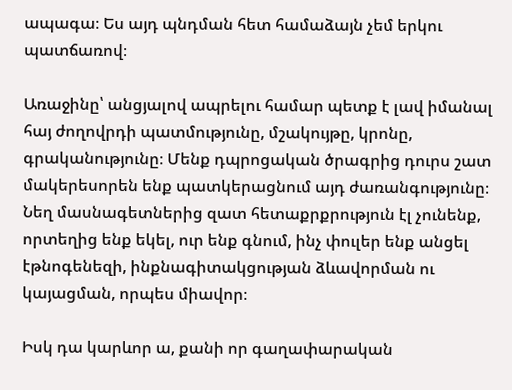ապագա։ Ես այդ պնդման հետ համաձայն չեմ երկու պատճառով։

Առաջինը՝ անցյալով ապրելու համար պետք է լավ իմանալ հայ ժողովրդի պատմությունը, մշակույթը, կրոնը, գրականությունը։ Մենք դպրոցական ծրագրից դուրս շատ մակերեսորեն ենք պատկերացնում այդ ժառանգությունը։ Նեղ մասնագետներից զատ հետաքրքրություն էլ չունենք, որտեղից ենք եկել, ուր ենք գնում, ինչ փուլեր ենք անցել էթնոգենեզի, ինքնագիտակցության ձևավորման ու կայացման, որպես միավոր։

Իսկ դա կարևոր ա, քանի որ գաղափարական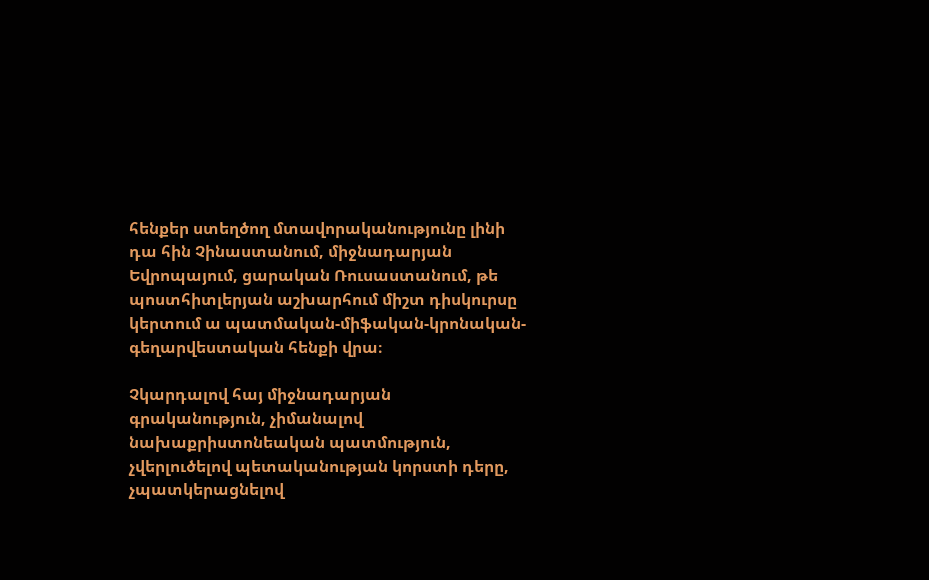հենքեր ստեղծող մտավորականությունը լինի դա հին Չինաստանում, միջնադարյան Եվրոպայում, ցարական Ռուսաստանում, թե պոստհիտլերյան աշխարհում միշտ դիսկուրսը կերտում ա պատմական-միֆական-կրոնական-գեղարվեստական հենքի վրա։

Չկարդալով հայ միջնադարյան գրականություն, չիմանալով նախաքրիստոնեական պատմություն, չվերլուծելով պետականության կորստի դերը, չպատկերացնելով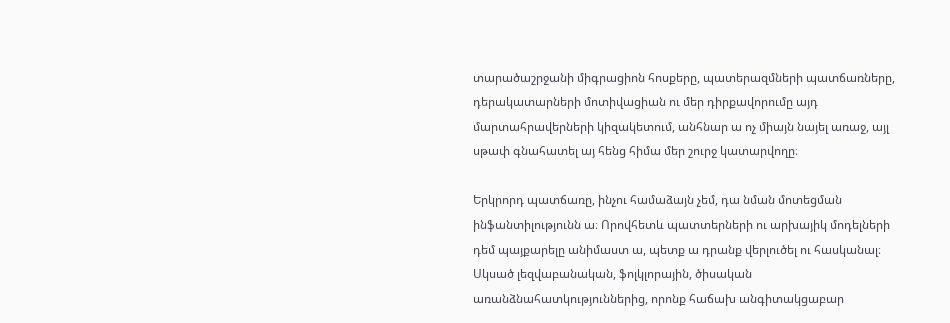տարածաշրջանի միգրացիոն հոսքերը, պատերազմների պատճառները, դերակատարների մոտիվացիան ու մեր դիրքավորումը այդ մարտահրավերների կիզակետում, անհնար ա ոչ միայն նայել առաջ, այլ սթափ գնահատել այ հենց հիմա մեր շուրջ կատարվողը։

Երկրորդ պատճառը, ինչու համաձայն չեմ, դա նման մոտեցման ինֆանտիլությունն ա։ Որովհետև պատտերների ու արխայիկ մոդելների դեմ պայքարելը անիմաստ ա, պետք ա դրանք վերլուծել ու հասկանալ։ Սկսած լեզվաբանական, ֆոլկլորային, ծիսական առանձնահատկություններից, որոնք հաճախ անգիտակցաբար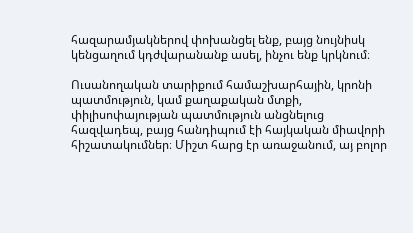հազարամյակներով փոխանցել ենք, բայց նույնիսկ կենցաղում կդժվարանանք ասել, ինչու ենք կրկնում։

Ուսանողական տարիքում համաշխարհային, կրոնի պատմություն, կամ քաղաքական մտքի, փիլիսոփայության պատմություն անցնելուց հազվադեպ, բայց հանդիպում էի հայկական միավորի հիշատակումներ։ Միշտ հարց էր առաջանում, այ բոլոր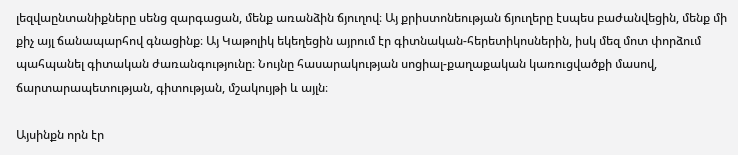լեզվաընտանիքները սենց զարգացան, մենք առանձին ճյուղով։ Այ քրիստոնեության ճյուղերը էսպես բաժանվեցին, մենք մի քիչ այլ ճանապարհով գնացինք։ Այ Կաթոլիկ եկեղեցին այրում էր գիտնական-հերետիկոսներին, իսկ մեզ մոտ փորձում պահպանել գիտական ժառանգությունը։ Նույնը հասարակության սոցիալ-քաղաքական կառուցվածքի մասով, ճարտարապետության, գիտության, մշակույթի և այլն։

Այսինքն որն էր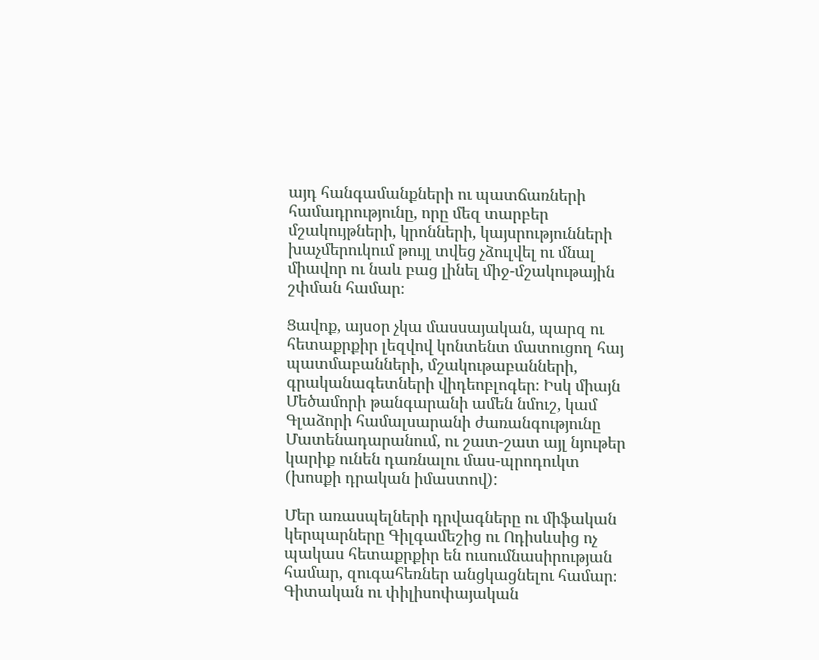այդ հանգամանքների ու պատճառների համադրությունը, որը մեզ տարբեր մշակույթների, կրոնների, կայսրությունների խաչմերուկում թույլ տվեց չձուլվել ու մնալ միավոր ու նաև բաց լինել միջ-մշակութային շփման համար։

Ցավոք, այսօր չկա մասսայական, պարզ ու հետաքրքիր լեզվով կոնտենտ մատուցող հայ պատմաբանների, մշակութաբանների, գրականագետների վիդեոբլոգեր։ Իսկ միայն Մեծամորի թանգարանի ամեն նմուշ, կամ Գլաձորի համալսարանի ժառանգությունը Մատենադարանում, ու շատ-շատ այլ նյութեր կարիք ունեն դառնալու մաս-պրոդուկտ (խոսքի դրական իմաստով):

Մեր առասպելների դրվագները ու միֆական կերպարները Գիլգամեշից ու Ոդիսևսից ոչ պակաս հետաքրքիր են ուսումնասիրության համար, զուգահեռներ անցկացնելու համար։
Գիտական ու փիլիսոփայական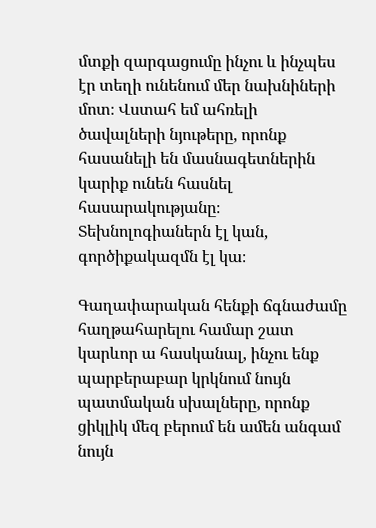մտքի զարգացումը ինչու և ինչպես էր տեղի ունենում մեր նախնիների մոտ։ Վստահ եմ ահռելի ծավալների նյութերը, որոնք հասանելի են մասնագետներին կարիք ունեն հասնել հասարակությանը։ Տեխնոլոգիաներն էլ կան, գործիքակազմն էլ կա։

Գաղափարական հենքի ճգնաժամը հաղթահարելու համար շատ կարևոր ա հասկանալ, ինչու ենք պարբերաբար կրկնում նույն պատմական սխալները, որոնք ցիկլիկ մեզ բերում են ամեն անգամ նույն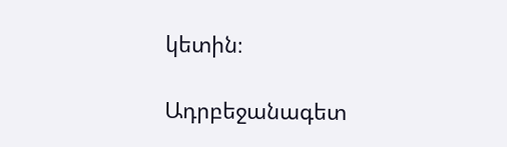կետին։

Ադրբեջանագետ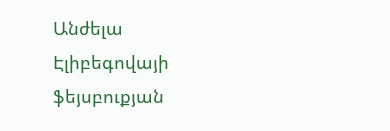Անժելա Էլիբեգովայի ֆեյսբուքյան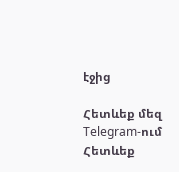էջից

Հետևեք մեզ Telegram-ում
Հետևեք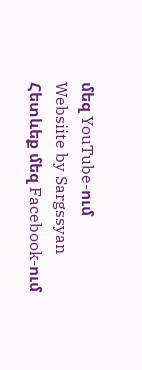մեզ YouTube-ում
Websiite by Sargssyan
Հետևեք մեզ Facebook-ում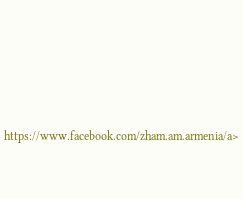https://www.facebook.com/zham.am.armenia/a>